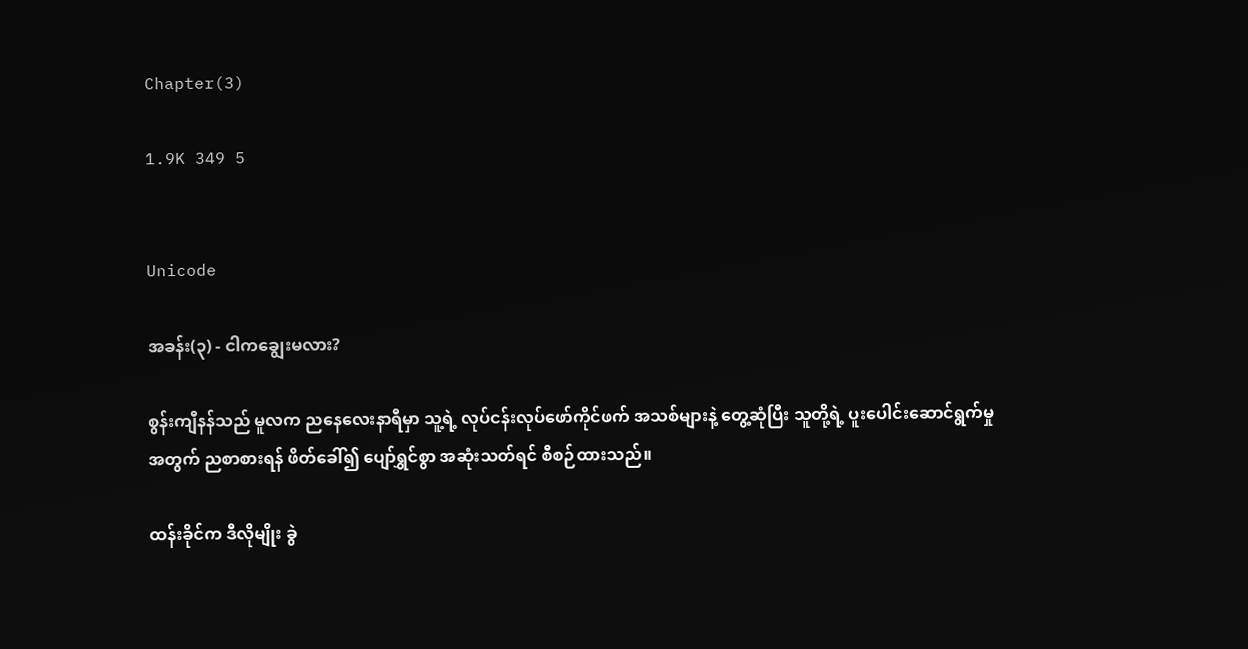Chapter(3)

1.9K 349 5


Unicode

အခန်း(၃) - ငါကချွေးမလား?

စွန်းကျီနန်သည် မူလက ညနေလေးနာရီမှာ သူ့ရဲ့ လုပ်ငန်းလုပ်ဖော်ကိုင်ဖက် အသစ်များနဲ့ တွေ့ဆုံပြီး သူတို့ရဲ့ ပူးပေါင်းဆောင်ရွက်မှုအတွက် ညစာစားရန် ဖိတ်ခေါ်၍ ပျော်ရွှင်စွာ အဆုံးသတ်ရင် စီစဉ်ထားသည်။

ထန်းခိုင်က ဒီလိုမျိုး ခွဲ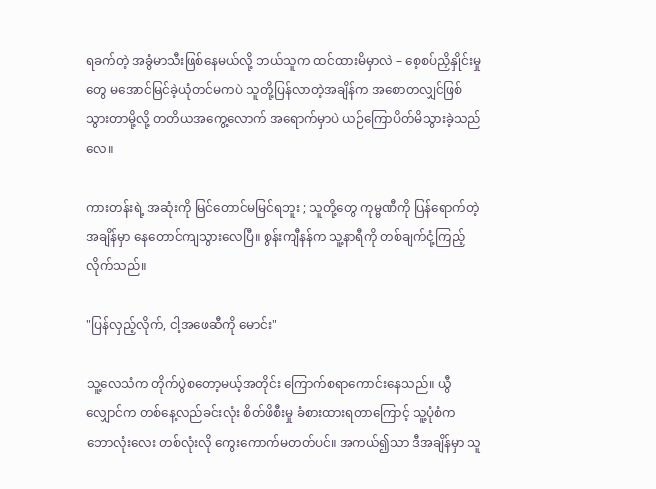ရခက်တဲ့ အခွံမာသီးဖြစ်နေမယ်လို့ ဘယ်သူက ထင်ထားမိမှာလဲ – စေ့စပ်ညှိနှိုင်းမှုတွေ မအောင်မြင်ခဲ့ယုံတင်မကပဲ သူတို့ပြန်လာတဲ့အချိန်က အစောတလျှင်ဖြစ်သွားတာမို့လို့ တတိယအကွေ့လောက် အရောက်မှာပဲ ယဉ်ကြောပိတ်မိသွားခဲ့သည်လေ။

ကားတန်းရဲ့ အဆုံးကို မြင်တောင်မမြင်ရဘူး ; သူတို့တွေ ကုမ္ဗဏီကို ပြန်ရောက်တဲ့အချိန်မှာ နေတောင်ကျသွားလေပြီ။ စွန်းကျီနန်က သူ့နာရီကို တစ်ချက်ငုံ့ကြည့်လိုက်သည်။

"ပြန်လှည့်လိုက်, ငါ့အဖေဆီကို မောင်း"

သူ့လေသံက တိုက်ပွဲစတော့မယ့်အတိုင်း ကြောက်စရာကောင်းနေသည်။ ယွီလျှောင်က တစ်နေ့လည်ခင်းလုံး စိတ်ဖိစီးမှု ခံစားထားရတာကြောင့် သူ့ပုံစံက ဘောလုံးလေး တစ်လုံးလို ကွေးကောက်မတတ်ပင်။ အကယ်၍သာ ဒီအချိန်မှာ သူ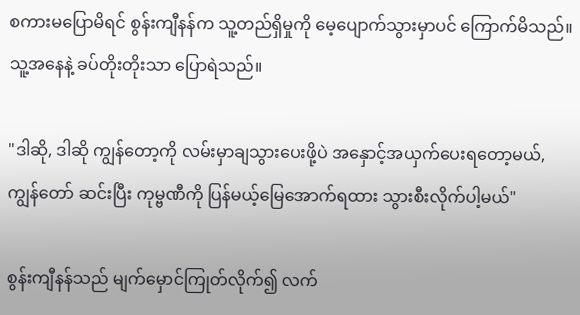စကားမပြောမိရင် စွန်းကျီနန်က သူ့တည်ရှိမှုကို မေ့ပျောက်သွားမှာပင် ကြောက်မိသည်။ သူ့အနေနဲ့ ခပ်တိုးတိုးသာ ပြောရဲသည်။

"ဒါဆို, ဒါဆို ကျွန်တော့ကို လမ်းမှာချသွားပေးဖို့ပဲ အနှောင့်အယှက်ပေးရတော့မယ်, ကျွန်တော် ဆင်းပြီး ကုမ္ဗဏီကို ပြန်မယ့်မြေအောက်ရထား သွားစီးလိုက်ပါ့မယ်"

စွန်းကျီနန်သည် မျက်မှောင်ကြုတ်လိုက်၍ လက်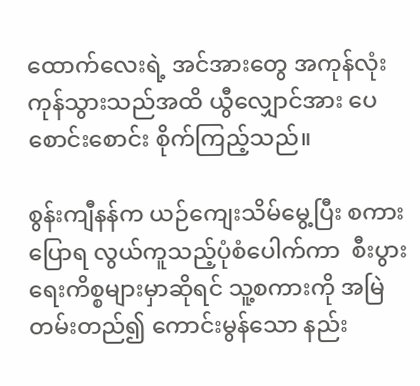ထောက်လေးရဲ့ အင်အားတွေ အကုန်လုံး ကုန်သွားသည်အထိ ယွီလျှောင်အား ပေစောင်းစောင်း စိုက်ကြည့်သည်။

စွန်းကျီနန်က ယဉ်ကျေးသိမ်မွေ့ပြီး စကားပြောရ လွယ်ကူသည့်ပုံစံပေါက်ကာ  စီးပွားရေးကိစ္စများမှာဆိုရင် သူ့စကားကို အမြဲတမ်းတည်၍ ကောင်းမွန်သော နည်း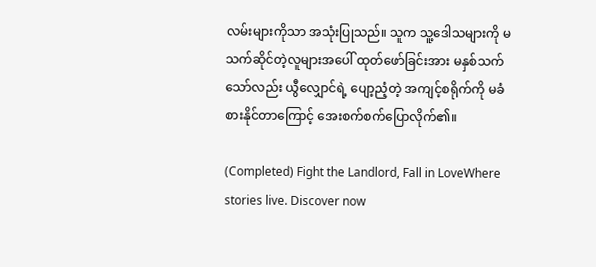လမ်းများကိုသာ အသုံးပြုသည်။ သူက သူ့ဒေါသများကို မသက်ဆိုင်တဲ့လူများအပေါ် ထုတ်ဖော်ခြင်းအား မနှစ်သက်သော်လည်း ယွီလျှောင်ရဲ့ ပျော့ညံ့တဲ့ အကျင့်စရိုက်ကို မခံစားနိုင်တာကြောင့် အေးစက်စက်ပြောလိုက်၏။

(Completed) Fight the Landlord, Fall in LoveWhere stories live. Discover now